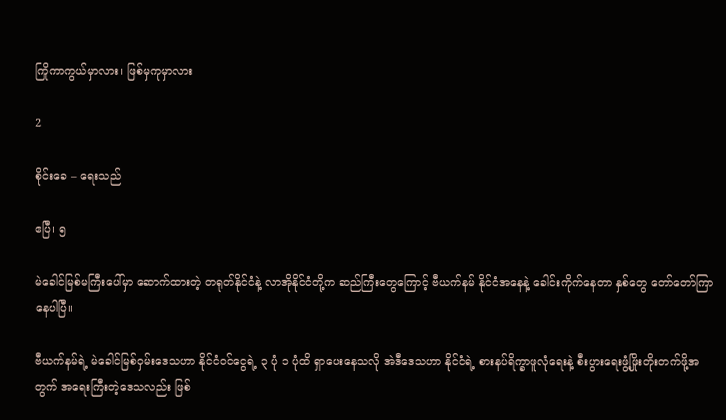ကြိုကာကွယ်မှာလား၊ ဖြစ်မှကုမှာလား

2

စိုင်းခေ – ရေးသည်

ဧပြီ၊ ၅

မဲခေါင်မြစ်မကြီးပေါ်မှာ ဆောက်ထားတဲ့ တရုတ်နိုင်ငံနဲ့ လာအိုနိုင်ငံတို့က ဆည်ကြီးတွေကြောင့် ဗီယက်နမ် နိုင်ငံအနေနဲ့ ခေါင်းကိုက်နေတာ နှစ်တွေ တော်တော်ကြာနေပါပြီ။

ဗီယက်နမ်ရဲ့ မဲခေါင်မြစ်ဝှမ်းဒေသဟာ နိုင်ငံဝင်ငွေရဲ့ ၃ ပုံ ၁ ပုံထိ ရှာပေးနေသလို အဲဒီဒေသဟာ နိုင်ငံရဲ့ စားနပ်ရိက္ခာဖူလုံရေးနဲ့ စီးပွားရေးဖွံ့ဖြိုးတိုးတက်ဖို့အတွက် အရေးကြီးတဲ့ဒေသလည်း ဖြစ်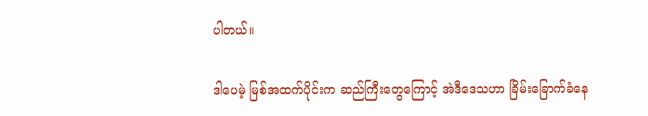ပါတယ်။

ဒါပေမဲ့ မြစ်အထက်ပိုင်းက ဆည်ကြီးတွေကြောင့် အဲဒီဒေသဟာ ခြိမ်းခြောက်ခံနေ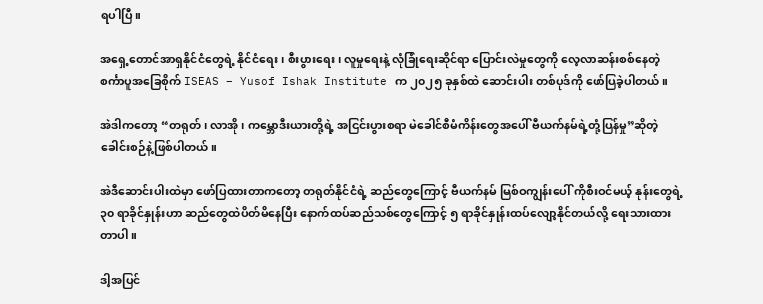ရပါပြီ။

အရှေ့တောင်အာရှနိုင်ငံတွေရဲ့ နိုင်ငံရေး၊ စီးပွားရေး၊ လူမှုရေးနဲ့ လုံခြုံရေးဆိုင်ရာ ပြောင်းလဲမှုတွေကို လေ့လာဆန်းစစ်နေတဲ့ စင်္ကာပူအခြေစိုက် ISEAS – Yusof Ishak Institute က ၂၀၂၅ ခုနှစ်ထဲ ဆောင်းပါး တစ်ပုဒ်ကို ဖော်ပြခဲ့ပါတယ်။

အဲဒါကတော့ “တရုတ်၊ လာအို၊ ကမ္ဘောဒီးယားတို့ရဲ့ အငြင်းပွားစရာ မဲခေါင်စီမံကိန်းတွေအပေါ် ဗီယက်နမ်ရဲ့တုံ့ပြန်မှု”ဆိုတဲ့ ခေါင်းစဉ်နဲ့ဖြစ်ပါတယ်။

အဲဒီဆောင်းပါးထဲမှာ ဖော်ပြထားတာကတော့ တရုတ်နိုင်ငံရဲ့ ဆည်တွေကြောင့် ဗီယက်နမ် မြစ်ဝကျွန်းပေါ် ကိုစီးဝင်မယ့် နုန်းတွေရဲ့ ၃၀ ရာခိုင်နှုန်းဟာ ဆည်တွေထဲပိတ်မိနေပြီး နောက်ထပ်ဆည်သစ်တွေကြောင့် ၅ ရာခိုင်နှုန်းထပ်လျော့နိုင်တယ်လို့ ရေးသားထားတာပါ။

ဒါ့အပြင်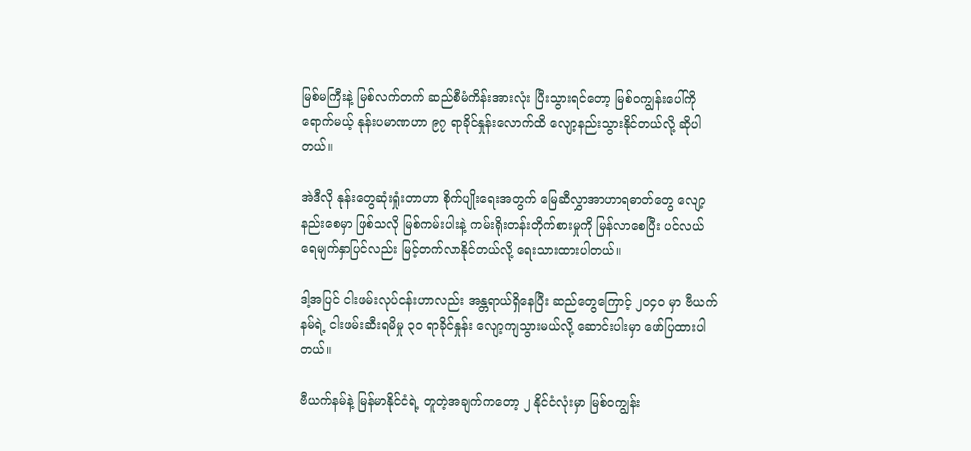မြစ်မကြီးနဲ့ မြစ်လက်တက် ဆည်စီမံကိန်းအားလုံး ပြီးသွားရင်တော့ မြစ်ဝကျွန်းပေါ်ကို ရောက်မယ့် နုန်းပမာဏဟာ ၉၇ ရာခိုင်နှုန်းလောက်ထိ လျော့နည်းသွားနိုင်တယ်လို့ ဆိုပါတယ်။

အဲဒီလို နုန်းတွေဆုံးရှုံးတာဟာ စိုက်ပျိုးရေးအတွက် မြေဆီလွှာအာဟာရဓာတ်တွေ လျော့နည်းစေမှာ ဖြစ်သလို မြစ်ကမ်းပါးနဲ့ ကမ်းရိုးတန်းတိုက်စားမှုကို မြန်လာစေပြီး ပင်လယ်ရေမျက်နှာပြင်လည်း မြင့်တက်လာနိုင်တယ်လို့ ရေးသားထားပါတယ်။

ဒါ့အပြင် ငါးဖမ်းလုပ်ငန်းဟာလည်း အန္တရာယ်ရှိနေပြီး ဆည်တွေကြောင့် ၂၀၄၀ မှာ ဗီယက်နမ်ရဲ့ ငါးဖမ်းဆီးရမိမှု ၃၀ ရာခိုင်နှုန်း လျော့ကျသွားမယ်လို့ ဆောင်းပါးမှာ ဖော်ပြထားပါတယ်။

ဗီယက်နမ်နဲ့ မြန်မာနိုင်ငံရဲ့ တူတဲ့အချက်ကတော့ ၂ နိုင်ငံလုံးမှာ မြစ်ဝကျွန်း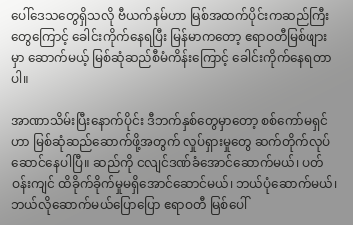ပေါ်ဒေသတွေရှိသလို ဗီယက်နမ်ဟာ မြစ်အထက်ပိုင်းကဆည်ကြီးတွေကြောင့် ခေါင်းကိုက်နေရပြီး မြန်မာကတော့ ဧရာဝတီမြစ်ဖျားမှာ ဆောက်မယ့် မြစ်ဆုံဆည်စီမံကိန်းကြောင့် ခေါင်းကိုက်နေရတာပါ။

အာဏာသိမ်းပြီးနောက်ပိုင်း ဒီဘက်နှစ်တွေမှာတော့ စစ်ကော်မရှင်ဟာ မြစ်ဆုံဆည်ဆောက်ဖို့အတွက် လှုပ်ရှားမှုတွေ ဆက်တိုက်လုပ်ဆောင်နေပါပြီ။ ဆည်ကို ငလျင်ဒဏ်ခံအောင်ဆောက်မယ်၊ ပတ်ဝန်းကျင် ထိခိုက်ခိုက်မှုမရှိအောင်ဆောင်မယ်၊ ဘယ်ပုံဆောက်မယ်၊ ဘယ်လိုဆောက်မယ်ပြောပြော ဧရာဝတီ မြစ်ပေါ်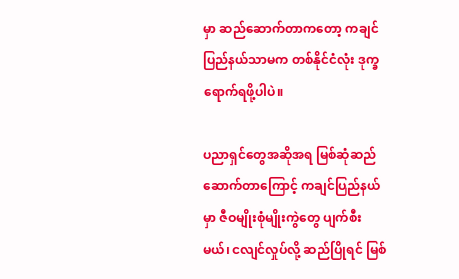မှာ ဆည်ဆောက်တာကတော့ ကချင်ပြည်နယ်သာမက တစ်နိုင်ငံလုံး ဒုက္ခရောက်ရဖို့ပါပဲ။

ပညာရှင်တွေအဆိုအရ မြစ်ဆုံဆည်ဆောက်တာကြောင့် ကချင်ပြည်နယ်မှာ ဇီဝမျိုးစုံမျိုးကွဲတွေ ပျက်စီးမယ်၊ ငလျင်လှုပ်လို့ ဆည်ပြိုရင် မြစ်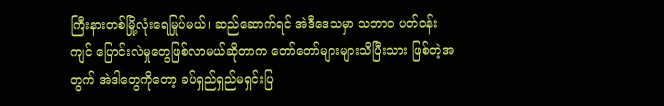ကြီးနားတစ်မြို့လုံးရေမြုပ်မယ်၊ ဆည်ဆောက်ရင် အဲဒီဒေသမှာ သဘာဝ ပတ်ဝန်းကျင် ပြောင်းလဲမှုတွေဖြစ်လာမယ်ဆိုတာက တော်တော်များများသိပြီးသား ဖြစ်တဲ့အတွက် အဲဒါတွေကိုတော့ ခပ်ရှည်ရှည်မရှင်းပြ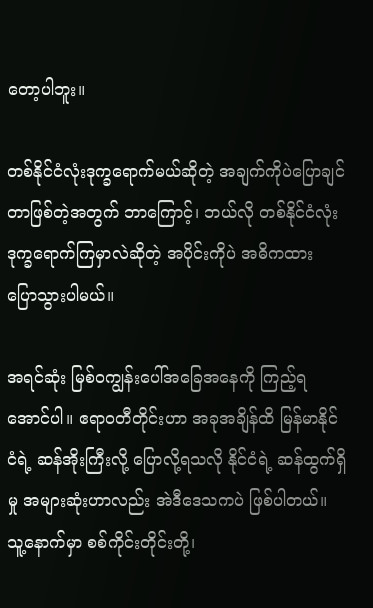တော့ပါဘူး။

တစ်နိုင်ငံလုံးဒုက္ခရောက်မယ်ဆိုတဲ့ အချက်ကိုပဲပြောချင်တာဖြစ်တဲ့အတွက် ဘာကြောင့်၊ ဘယ်လို တစ်နိုင်ငံလုံး ဒုက္ခရောက်ကြမှာလဲဆိုတဲ့ အပိုင်းကိုပဲ အဓိကထား ပြောသွားပါမယ်။

အရင်ဆုံး မြစ်ဝကျွန်းပေါ်အခြေအနေကို ကြည့်ရအောင်ပါ။ ဧရာဝတီတိုင်းဟာ အခုအချိန်ထိ မြန်မာနိုင်ငံရဲ့ ဆန်အိုးကြီးလို့ ပြောလို့ရသလို နိုင်ငံရဲ့ ဆန်ထွက်ရှိမှု အများဆုံးဟာလည်း အဲဒီဒေသကပဲ ဖြစ်ပါတယ်။ သူ့နောက်မှာ စစ်ကိုင်းတိုင်းတို့၊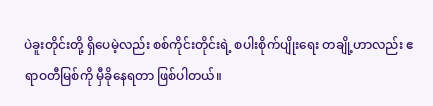ပဲခူးတိုင်းတို့ ရှိပေမဲ့လည်း စစ်ကိုင်းတိုင်းရဲ့ စပါးစိုက်ပျိုးရေး တချို့ဟာလည်း ဧရာဝတီမြစ်ကို မှီခိုနေရတာ ဖြစ်ပါတယ်။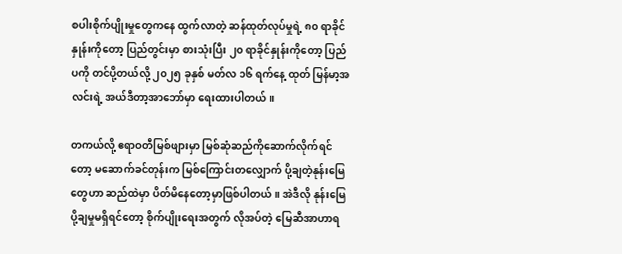စပါးစိုက်ပျိုးမှုတွေကနေ ထွက်လာတဲ့ ဆန်ထုတ်လုပ်မှုရဲ့ ၈၀ ရာခိုင်နှုန်းကိုတော့ ပြည်တွင်းမှာ စားသုံးပြီး ၂၀ ရာခိုင်နှုန်းကိုတော့ ပြည်ပကို တင်ပို့တယ်လို့ ၂၀၂၅ ခုနှစ် မတ်လ ၁၆ ရက်နေ့ ထုတ် မြန်မာ့အလင်းရဲ့ အယ်ဒီတာ့အာဘော်မှာ ရေးထားပါတယ်။

တကယ်လို့ ဧရာဝတီမြစ်ဖျားမှာ မြစ်ဆုံဆည်ကိုဆောက်လိုက်ရင်တော့ မဆောက်ခင်တုန်းက မြစ်ကြောင်းတလျှောက် ပို့ချတဲ့နုန်းမြေတွေဟာ ဆည်ထဲမှာ ပိတ်မိနေတော့မှာဖြစ်ပါတယ်။ အဲဒီလို နုန်းမြေပို့ချမှုမရှိရင်တော့ စိုက်ပျိုးရေးအတွက် လိုအပ်တဲ့ မြေဆီအာဟာရ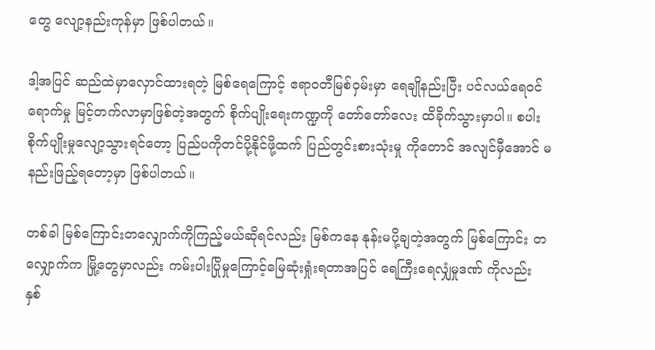တွေ လျော့နည်းကုန်မှာ ဖြစ်ပါတယ်။

ဒါ့အပြင် ဆည်ထဲမှာလှောင်ထားရတဲ့ မြစ်ရေကြောင့် ဧရာဝတီမြစ်ဝှမ်းမှာ ရေချိုနည်းပြီး ပင်လယ်ရေဝင်ရောက်မှု မြင့်တက်လာမှာဖြစ်တဲ့အတွက် စိုက်ပျိုးရေးကဏ္ဍကို တော်တော်လေး ထိခိုက်သွားမှာပါ။ စပါးစိုက်ပျိုးမှုလျော့သွားရင်တော့ ပြည်ပကိုတင်ပို့နိုင်ဖို့ထက် ပြည်တွင်းစားသုံးမှု ကိုတောင် အလျင်မှီအောင် မနည်းဖြည့်ရတော့မှာ ဖြစ်ပါတယ်။

တစ်ခါ မြစ်ကြောင်းတလျှောက်ကိုကြည့်မယ်ဆိုရင်လည်း မြစ်ကနေ နုန်းမပို့ချတဲ့အတွက် မြစ်ကြောင်း တလျှောက်က မြို့တွေမှာလည်း ကမ်းပါးပြိုမှုကြောင့်မြေဆုံးရှုံးရတာအပြင် ရေကြီးရေလျှံမှုဒဏ် ကိုလည်း နှစ်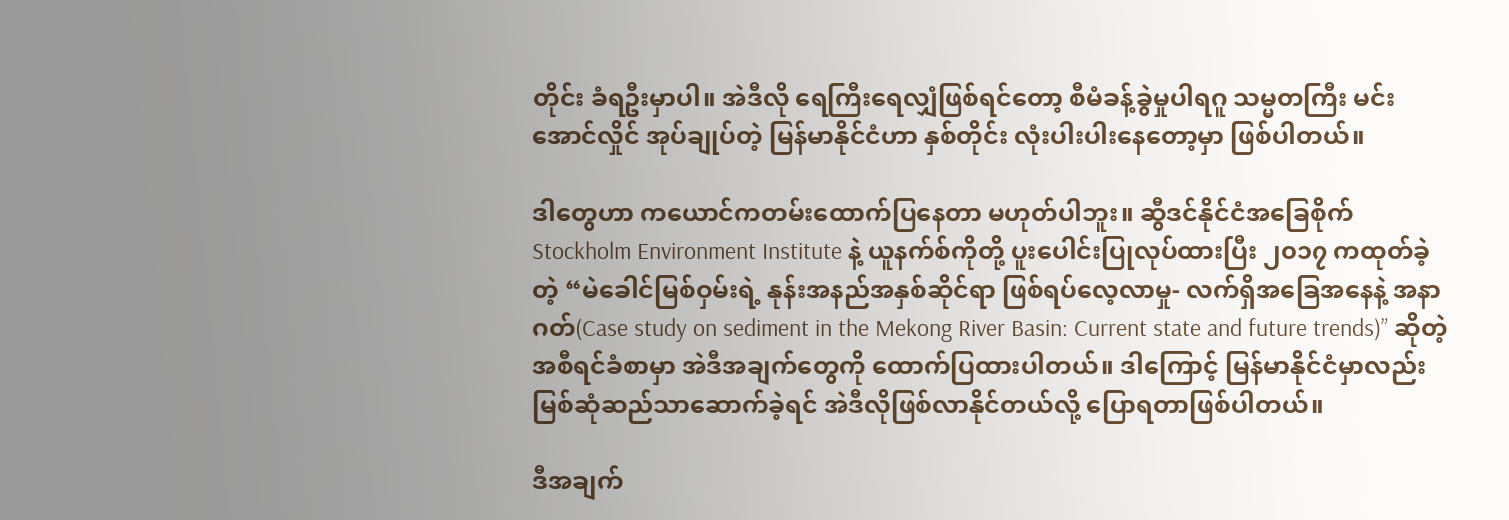တိုင်း ခံရဦးမှာပါ။ အဲဒီလို ရေကြီးရေလျှံဖြစ်ရင်တော့ စီမံခန့်ခွဲမှုပါရဂူ သမ္မတကြီး မင်းအောင်လှိုင် အုပ်ချုပ်တဲ့ မြန်မာနိုင်ငံဟာ နှစ်တိုင်း လုံးပါးပါးနေတော့မှာ ဖြစ်ပါတယ်။

ဒါတွေဟာ ကယောင်ကတမ်းထောက်ပြနေတာ မဟုတ်ပါဘူး။ ဆွီဒင်နိုင်ငံအခြေစိုက် Stockholm Environment Institute နဲ့ ယူနက်စ်ကိုတို့ ပူးပေါင်းပြုလုပ်ထားပြီး ၂၀၁၇ ကထုတ်ခဲ့တဲ့ “မဲခေါင်မြစ်ဝှမ်းရဲ့ နုန်းအနည်အနှစ်ဆိုင်ရာ ဖြစ်ရပ်လေ့လာမှု- လက်ရှိအခြေအနေနဲ့ အနာဂတ်(Case study on sediment in the Mekong River Basin: Current state and future trends)” ဆိုတဲ့ အစီရင်ခံစာမှာ အဲဒီအချက်တွေကို ထောက်ပြထားပါတယ်။ ဒါကြောင့် မြန်မာနိုင်ငံမှာလည်း မြစ်ဆုံဆည်သာဆောက်ခဲ့ရင် အဲဒီလိုဖြစ်လာနိုင်တယ်လို့ ပြောရတာဖြစ်ပါတယ်။

ဒီအချက်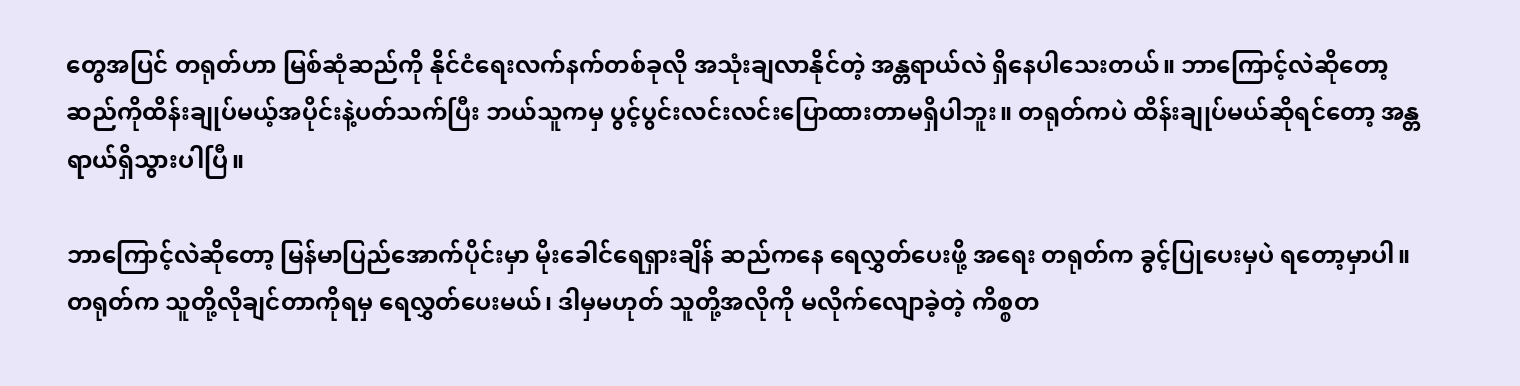တွေအပြင် တရုတ်ဟာ မြစ်ဆုံဆည်ကို နိုင်ငံရေးလက်နက်တစ်ခုလို အသုံးချလာနိုင်တဲ့ အန္တရာယ်လဲ ရှိနေပါသေးတယ်။ ဘာကြောင့်လဲဆိုတော့ ဆည်ကိုထိန်းချုပ်မယ့်အပိုင်းနဲ့ပတ်သက်ပြီး ဘယ်သူကမှ ပွင့်ပွင်းလင်းလင်းပြောထားတာမရှိပါဘူး။ တရုတ်ကပဲ ထိန်းချုပ်မယ်ဆိုရင်တော့ အန္တရာယ်ရှိသွားပါပြီ။

ဘာကြောင့်လဲဆိုတော့ မြန်မာပြည်အောက်ပိုင်းမှာ မိုးခေါင်ရေရှားချိန် ဆည်ကနေ ရေလွှတ်ပေးဖို့ အရေး တရုတ်က ခွင့်ပြုပေးမှပဲ ရတော့မှာပါ။ တရုတ်က သူတို့လိုချင်တာကိုရမှ ရေလွှတ်ပေးမယ်၊ ဒါမှမဟုတ် သူတို့အလိုကို မလိုက်လျောခဲ့တဲ့ ကိစ္စတ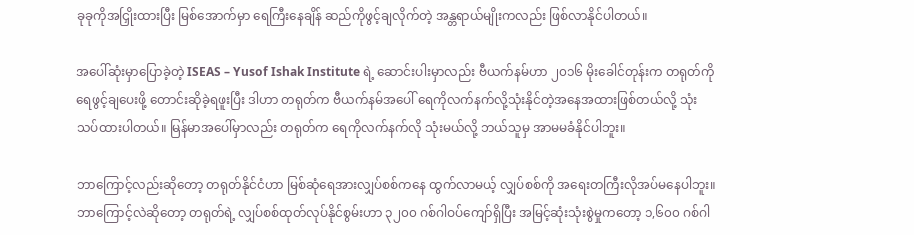ခုခုကိုအငြှိုးထားပြီး မြစ်အောက်မှာ ရေကြီးနေချိန် ဆည်ကိုဖွင့်ချလိုက်တဲ့ အန္တရာယ်မျိုးကလည်း ဖြစ်လာနိုင်ပါတယ်။

အပေါ်ဆုံးမှာပြောခဲ့တဲ့ ISEAS – Yusof Ishak Institute ရဲ့ ဆောင်းပါးမှာလည်း ဗီယက်နမ်ဟာ ၂၀၁၆ မိုးခေါင်တုန်းက တရုတ်ကိုရေဖွင့်ချပေးဖို့ တောင်းဆိုခဲ့ရဖူးပြီး ဒါဟာ တရုတ်က ဗီယက်နမ်အပေါ် ရေကိုလက်နက်လို့သုံးနိုင်တဲ့အနေအထားဖြစ်တယ်လို့ သုံးသပ်ထားပါတယ်။ မြန်မာအပေါ်မှာလည်း တရုတ်က ရေကိုလက်နက်လို သုံးမယ်လို့ ဘယ်သူမှ အာမမခံနိုင်ပါဘူး။

ဘာကြောင့်လည်းဆိုတော့ တရုတ်နိုင်ငံဟာ မြစ်ဆုံရေအားလျှပ်စစ်ကနေ ထွက်လာမယ့် လျှပ်စစ်ကို အရေးတကြီးလိုအပ်မနေပါဘူး။ ဘာကြောင့်လဲဆိုတော့ တရုတ်ရဲ့ လျှပ်စစ်ထုတ်လုပ်နိုင်စွမ်းဟာ ၃၂၀၀ ဂစ်ဂါဝပ်ကျော်ရှိပြီး အမြင့်ဆုံးသုံးစွဲမှုကတော့ ၁,၆၀၀ ဂစ်ဂါ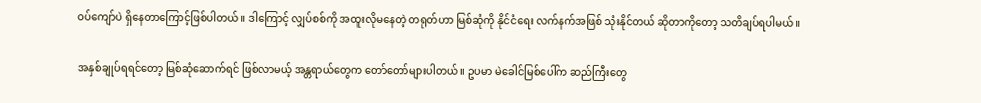ဝပ်ကျော်ပဲ ရှိနေတာကြောင့်ဖြစ်ပါတယ်။ ဒါကြောင့် လျှပ်စစ်ကို အထူးလိုမနေတဲ့ တရုတ်ဟာ မြစ်ဆုံကို နိုင်ငံရေး လက်နက်အဖြစ် သုံးနိုင်တယ် ဆိုတာကိုတော့ သတိချပ်ရပါမယ်။

အနှစ်ချုပ်ရရင်တော့ မြစ်ဆုံဆောက်ရင် ဖြစ်လာမယ့် အန္တရာယ်တွေက တော်တော်များပါတယ်။ ဥပမာ မဲခေါင်မြစ်ပေါ်က ဆည်ကြီးတွေ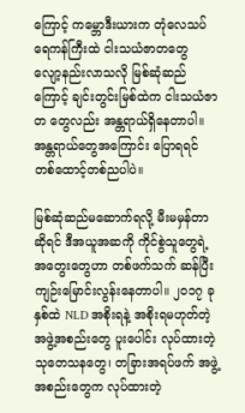ကြောင့် ကမ္ဘောဒီးယားက တုံလေသပ်ရေကန်ကြီးထဲ ငါးသယံဇာတတွေ လျော့နည်းလာသလို မြစ်ဆုံဆည်ကြောင့် ချင်းတွင်းမြစ်ထဲက ငါးသယံဇာတ တွေလည်း အန္တရာယ်ရှိနေတာပါ။ အန္တရာယ်တွေအကြောင်း ပြောရရင် တစ်ထောင့်တစ်ညပါပဲ။

မြစ်ဆုံဆည်မဆောက်ရလို့ မီးမမှန်တာဆိုရင် ဒီအယူအဆကို ကိုင်စွဲသူတွေရဲ့ အတွေးတွေဟာ တစ်ဖက်သက် ဆန်ပြီး ကျဉ်းမြောင်းလွန်းနေတာပါ။ ၂၀၁၇ ခုနှစ်ထဲ NLD အစိုးရနဲ့ အစိုးရမဟုတ်တဲ့ အဖွဲ့အစည်းတွေ ပူးပေါင်း လုပ်ထားတဲ့ သုတေသနတွေ၊ တခြားအရပ်ဖက် အဖွဲ့အစည်းတွေက လုပ်ထားတဲ့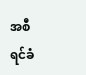အစီရင်ခံ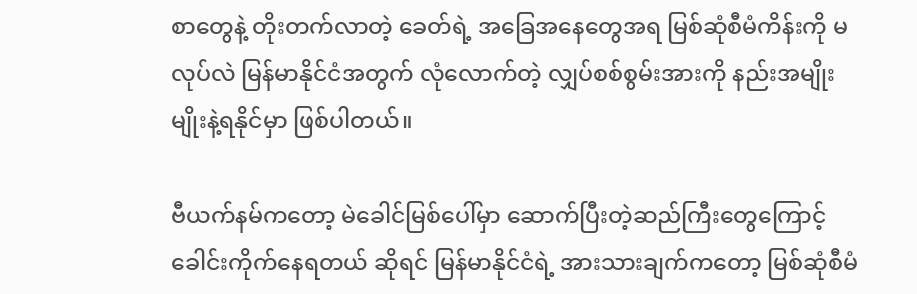စာတွေနဲ့ တိုးတက်လာတဲ့ ခေတ်ရဲ့ အခြေအနေတွေအရ မြစ်ဆုံစီမံကိန်းကို မလုပ်လဲ မြန်မာနိုင်ငံအတွက် လုံလောက်တဲ့ လျှပ်စစ်စွမ်းအားကို နည်းအမျိုးမျိုးနဲ့ရနိုင်မှာ ဖြစ်ပါတယ်။

ဗီယက်နမ်ကတော့ မဲခေါင်မြစ်ပေါ်မှာ ဆောက်ပြီးတဲ့ဆည်ကြီးတွေကြောင့် ခေါင်းကိုက်နေရတယ် ဆိုရင် မြန်မာနိုင်ငံရဲ့ အားသားချက်ကတော့ မြစ်ဆုံစီမံ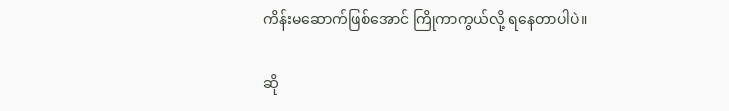ကိန်းမဆောက်ဖြစ်အောင် ကြိုကာကွယ်လို့ ရနေတာပါပဲ။

ဆို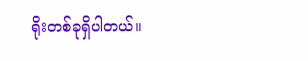ရိုးတစ်ခုရှိပါတယ်။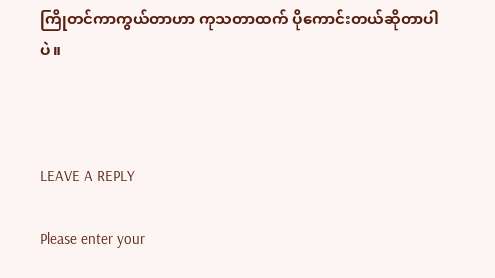ကြိုတင်ကာကွယ်တာဟာ ကုသတာထက် ပိုကောင်းတယ်ဆိုတာပါပဲ။



LEAVE A REPLY

Please enter your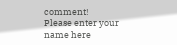comment!
Please enter your name here